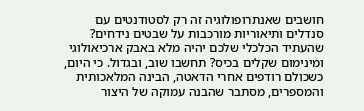חושבים שאנתרופולוגיה זה רק לסטודנטים עם סנדלים ותיאוריות מורכבות על שבטים נידחים? שהעתיד הכלכלי שלכם יהיה מלא באבק ארכיאולוגי ומינימום שקלים בכיס? תחשבו שוב, ובגדול. כי היום, כשכולם רודפים אחרי הדאטה, הבינה המלאכותית והמספרים, מסתבר שהבנה עמוקה של היצור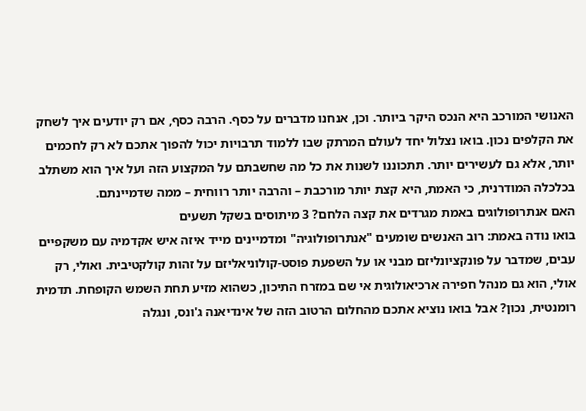האנושי המורכב היא הנכס היקר ביותר. וכן, אנחנו מדברים על כסף. הרבה כסף, אם רק יודעים איך לשחק את הקלפים נכון. בואו נצלול יחד לעולם המרתק שבו ללמוד תרבויות יכול להפוך אתכם לא רק לחכמים יותר, אלא גם לעשירים יותר. תתכוננו לשנות את כל מה שחשבתם על המקצוע הזה ועל איך הוא משתלב בכלכלה המודרנית, כי האמת, היא קצת יותר מורכבת – והרבה יותר רווחית – ממה שדמיינתם.
האם אנתרופולוגים באמת מגרדים את קצה הלחם? 3 מיתוסים בשקל תשעים
בואו נודה באמת: רוב האנשים שומעים "אנתרופולוגיה" ומדמיינים מייד איזה איש אקדמיה עם משקפיים עבים, שמדבר על פונקציונליזם מבני או על השפעת פוסט-קולוניאליזם על זהות קולקטיבית. ואולי, רק אולי, הוא גם מנהל חפירה ארכיאולוגית אי שם במזרח התיכון, כשהוא מזיע תחת השמש הקופחת. תדמית רומנטית, נכון? אבל בואו נוציא אתכם מהחלום הרטוב הזה של אינדיאנה ג'ונס, ונגלה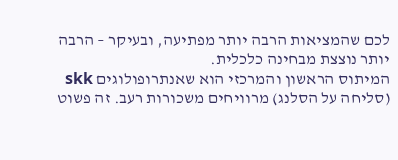לכם שהמציאות הרבה יותר מפתיעה, ובעיקר – הרבה יותר נוצצת מבחינה כלכלית.
המיתוס הראשון והמרכזי הוא שאנתרופולוגים skk (סליחה על הסלנג) מרוויחים משכורות רעב. זה פשוט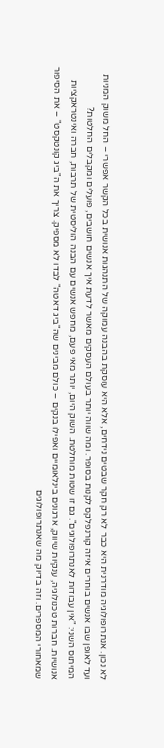לא נכון. אנתרופולוגיה מודרנית היא כבר לא רק חקר שבטים נידחים, אלא היא עוסקת בהבנה עמוקה של התנהגות אנושית בכל הקשר אפשרי – החל משוק המניות ועד לאופן שבו אנשים בוחרים איזה קורנפלקס לקנות בסופר. ומה שווה יותר בעולם העסקים מאשר לדעת איך אנשים חושבים, פועלים ומקבלים החלטות?
המיתוס השני: "אין עבודות לאנתרופולוגים". גם זו שטות מוחלטת. השוק היום, יותר מאי פעם, מחפש אנשים עם הבנה הוליסטית של תרבות, חברה ואינטראקציות אנושיות. חברות טכנולוגיה, ענקיות שיווק, ארגונים בינלאומיים ואפילו בנקים – כולם מבינים שה"ביג דאטה" לבדו לא מספיק. צריך את ה"ביג קונטקסט" – את הסיפור שמאחורי המספרים. וזה בדיוק מה שאנתרופולוגים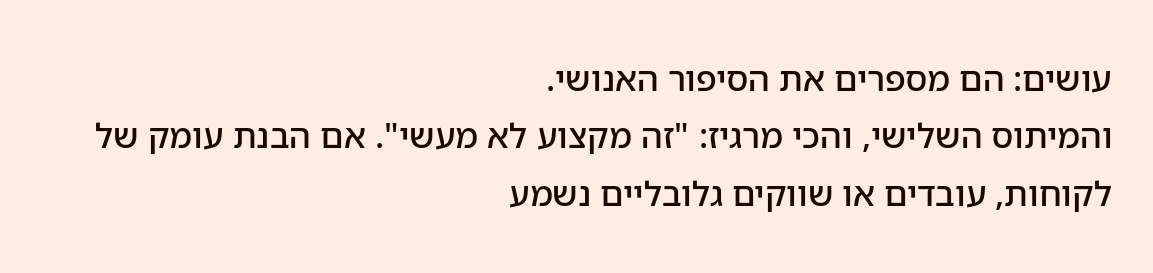עושים: הם מספרים את הסיפור האנושי.
והמיתוס השלישי, והכי מרגיז: "זה מקצוע לא מעשי". אם הבנת עומק של לקוחות, עובדים או שווקים גלובליים נשמע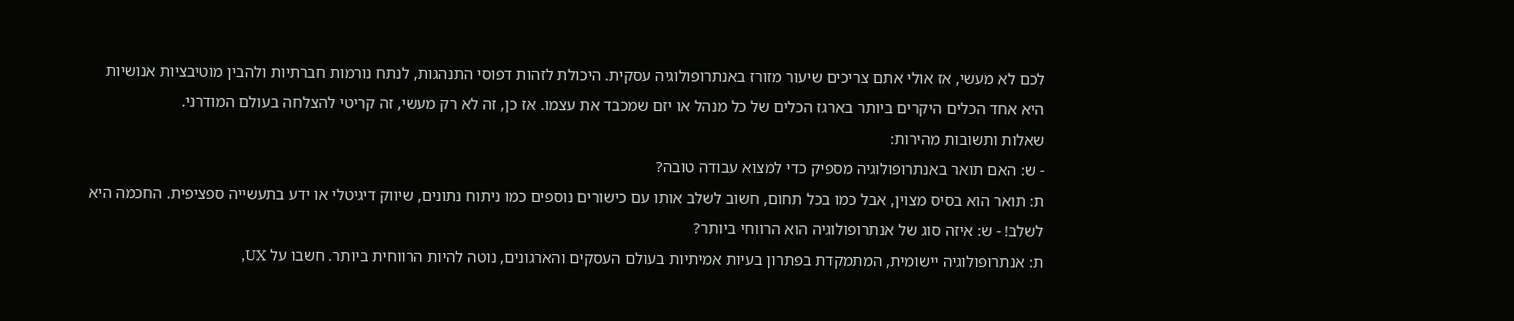לכם לא מעשי, אז אולי אתם צריכים שיעור מזורז באנתרופולוגיה עסקית. היכולת לזהות דפוסי התנהגות, לנתח נורמות חברתיות ולהבין מוטיבציות אנושיות היא אחד הכלים היקרים ביותר בארגז הכלים של כל מנהל או יזם שמכבד את עצמו. אז כן, זה לא רק מעשי, זה קריטי להצלחה בעולם המודרני.
שאלות ותשובות מהירות:
- ש: האם תואר באנתרופולוגיה מספיק כדי למצוא עבודה טובה?
ת: תואר הוא בסיס מצוין, אבל כמו בכל תחום, חשוב לשלב אותו עם כישורים נוספים כמו ניתוח נתונים, שיווק דיגיטלי או ידע בתעשייה ספציפית. החכמה היא לשלב! - ש: איזה סוג של אנתרופולוגיה הוא הרווחי ביותר?
ת: אנתרופולוגיה יישומית, המתמקדת בפתרון בעיות אמיתיות בעולם העסקים והארגונים, נוטה להיות הרווחית ביותר. חשבו על UX,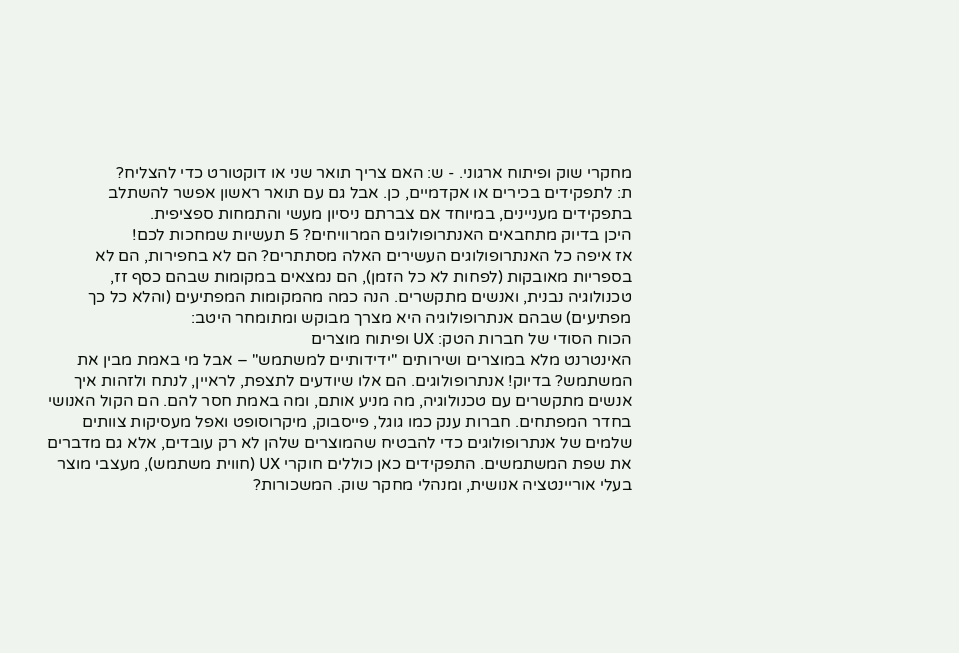מחקרי שוק ופיתוח ארגוני. - ש: האם צריך תואר שני או דוקטורט כדי להצליח?
ת: לתפקידים בכירים או אקדמיים, כן. אבל גם עם תואר ראשון אפשר להשתלב בתפקידים מעניינים, במיוחד אם צברתם ניסיון מעשי והתמחות ספציפית.
היכן בדיוק מתחבאים האנתרופולוגים המרוויחים? 5 תעשיות שמחכות לכם!
אז איפה כל האנתרופולוגים העשירים האלה מסתתרים? הם לא בחפירות, הם לא בספריות מאובקות (לפחות לא כל הזמן), הם נמצאים במקומות שבהם כסף זז, טכנולוגיה נבנית, ואנשים מתקשרים. הנה כמה מהמקומות המפתיעים (והלא כל כך מפתיעים) שבהם אנתרופולוגיה היא מצרך מבוקש ומתומחר היטב:
הכוח הסודי של חברות הטק: UX ופיתוח מוצרים
האינטרנט מלא במוצרים ושירותים "ידידותיים למשתמש" – אבל מי באמת מבין את המשתמש? בדיוק! אנתרופולוגים. הם אלו שיודעים לתצפת, לראיין, לנתח ולזהות איך אנשים מתקשרים עם טכנולוגיה, מה מניע אותם, ומה באמת חסר להם. הם הקול האנושי בחדר המפתחים. חברות ענק כמו גוגל, פייסבוק, מיקרוסופט ואפל מעסיקות צוותים שלמים של אנתרופולוגים כדי להבטיח שהמוצרים שלהן לא רק עובדים, אלא גם מדברים את שפת המשתמשים. התפקידים כאן כוללים חוקרי UX (חווית משתמש), מעצבי מוצר בעלי אוריינטציה אנושית, ומנהלי מחקר שוק. המשכורות?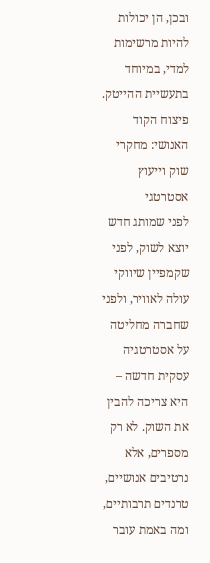ובכן, הן יכולות להיות מרשימות למדי, במיוחד בתעשיית ההייטק.
פיצוח הקוד האנושי: מחקרי שוק וייעוץ אסטרטגי
לפני שמותג חדש יוצא לשוק, לפני שקמפיין שיווקי עולה לאוויר, ולפני שחברה מחליטה על אסטרטגיה עסקית חדשה – היא צריכה להבין את השוק. לא רק מספרים, אלא נרטיבים אנושיים, טרנדים תרבותיים, ומה באמת עובר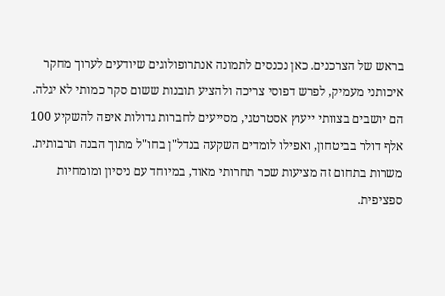בראש של הצרכנים. כאן נכנסים לתמונה אנתרופולוגים שיודעים לערוך מחקר איכותני מעמיק, לפרש דפוסי צריכה ולהציע תובנות ששום סקר כמותי לא יגלה. הם יושבים בצוותי ייעוץ אסטרטגי, מסייעים לחברות גדולות איפה להשקיע 100 אלף דולר בביטחון, ואפילו לומדים השקעה בנדל"ן בחו"ל מתוך הבנה תרבותית. משרות בתחום זה מציעות שכר תחרותי מאוד, במיוחד עם ניסיון ומומחיות ספציפית.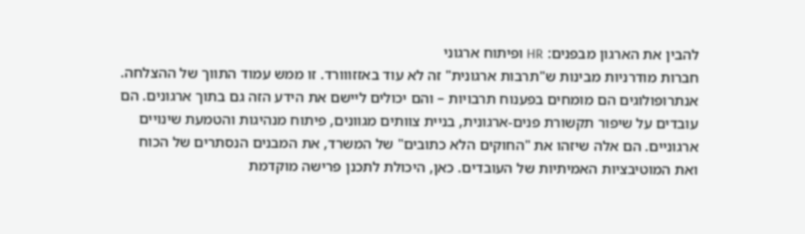להבין את הארגון מבפנים: HR ופיתוח ארגוני
חברות מודרניות מבינות ש"תרבות ארגונית" זה לא עוד באזזווורד. זו ממש עמוד התווך של ההצלחה. אנתרופולוגים הם מומחים בפענוח תרבויות – והם יכולים ליישם את הידע הזה גם בתוך ארגונים. הם עובדים על שיפור תקשורת פנים-ארגונית, בניית צוותים מגוונים, פיתוח מנהיגות והטמעת שינויים ארגוניים. הם אלה שיזהו את "החוקים הלא כתובים" של המשרד, את המבנים הנסתרים של הכוח ואת המוטיבציות האמיתיות של העובדים. כאן, היכולת לתכנן פרישה מוקדמת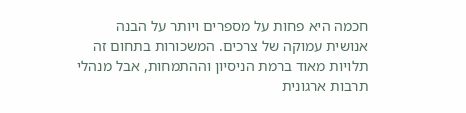חכמה היא פחות על מספרים ויותר על הבנה אנושית עמוקה של צרכים. המשכורות בתחום זה תלויות מאוד ברמת הניסיון וההתמחות, אבל מנהלי תרבות ארגונית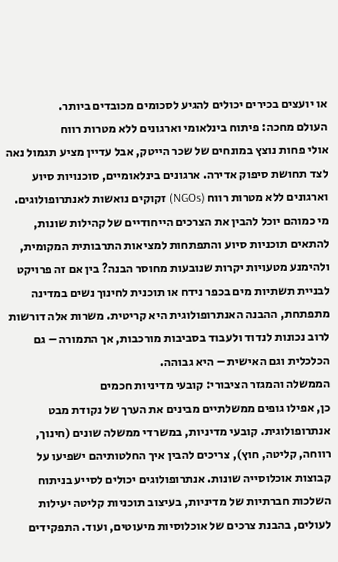או יועצים בכירים יכולים להגיע לסכומים מכובדים ביותר.
העולם מחכה: פיתוח בינלאומי וארגונים ללא מטרות רווח
אולי פחות נוצץ במונחים של שכר הייטק, אבל עדיין מציע תגמול נאה לצד תחושת סיפוק אדירה. ארגונים בינלאומיים, סוכנויות סיוע וארגונים ללא מטרות רווח (NGOs) זקוקים נואשות לאנתרופולוגים. מי כמוהם יוכל להבין את הצרכים הייחודיים של קהילות שונות, להתאים תוכניות סיוע והתפתחות למציאות התרבותית המקומית, ולהימנע מטעויות יקרות שנובעות מחוסר הבנה? בין אם זה פרויקט לבניית תשתיות מים בכפר נידח או תוכנית לחינוך נשים במדינה מתפתחת, ההבנה האנתרופולוגית היא קריטית. משרות אלה דורשות לרוב נכונות לנדוד ולעבוד בסביבות מורכבות, אך התמורה – גם הכלכלית וגם האישית – היא גבוהה.
הממשלה והמגזר הציבורי: קובעי מדיניות חכמים
כן, אפילו גופים ממשלתיים מבינים את הערך של נקודת מבט אנתרופולוגית. קובעי מדיניות, במשרדי ממשלה שונים (חינוך, רווחה, קליטה, חוץ), צריכים להבין איך החלטותיהם ישפיעו על קבוצות אוכלוסייה שונות. אנתרופולוגים יכולים לסייע בניתוח השלכות חברתיות של מדיניות, בעיצוב תוכניות קליטה יעילות לעולים, בהבנת צרכים של אוכלוסיות מיעוטים, ועוד. התפקידים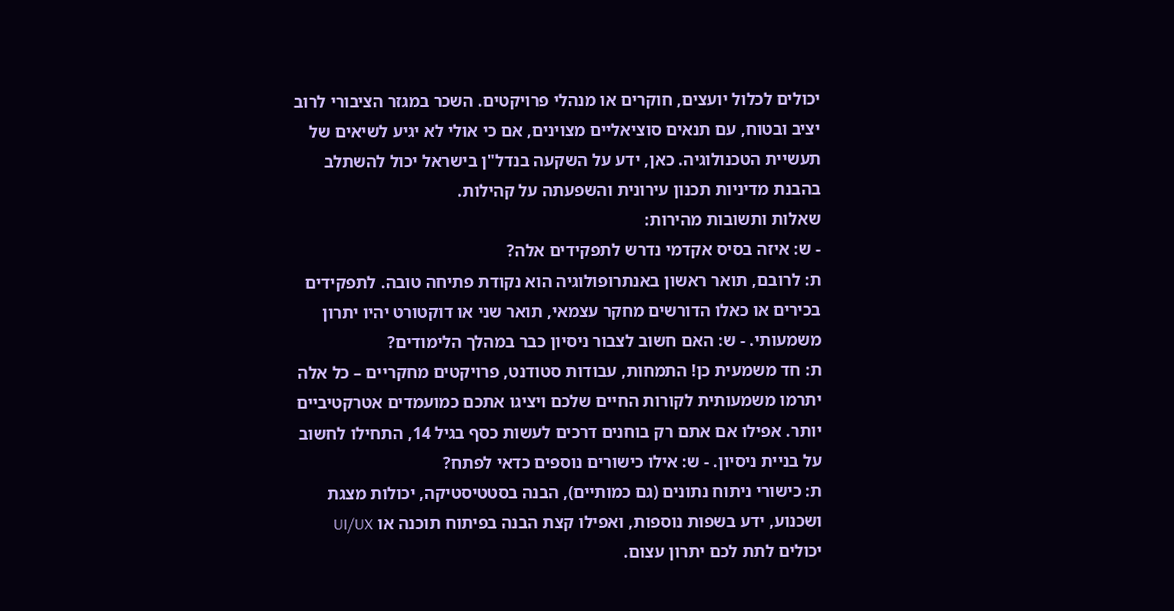יכולים לכלול יועצים, חוקרים או מנהלי פרויקטים. השכר במגזר הציבורי לרוב יציב ובטוח, עם תנאים סוציאליים מצוינים, אם כי אולי לא יגיע לשיאים של תעשיית הטכנולוגיה. כאן, ידע על השקעה בנדל"ן בישראל יכול להשתלב בהבנת מדיניות תכנון עירונית והשפעתה על קהילות.
שאלות ותשובות מהירות:
- ש: איזה בסיס אקדמי נדרש לתפקידים אלה?
ת: לרובם, תואר ראשון באנתרופולוגיה הוא נקודת פתיחה טובה. לתפקידים בכירים או כאלו הדורשים מחקר עצמאי, תואר שני או דוקטורט יהיו יתרון משמעותי. - ש: האם חשוב לצבור ניסיון כבר במהלך הלימודים?
ת: חד משמעית כן! התמחות, עבודות סטודנט, פרויקטים מחקריים – כל אלה יתרמו משמעותית לקורות החיים שלכם ויציגו אתכם כמועמדים אטרקטיביים יותר. אפילו אם אתם רק בוחנים דרכים לעשות כסף בגיל 14, התחילו לחשוב על בניית ניסיון. - ש: אילו כישורים נוספים כדאי לפתח?
ת: כישורי ניתוח נתונים (גם כמותיים), הבנה בסטטיסטיקה, יכולות מצגת ושכנוע, ידע בשפות נוספות, ואפילו קצת הבנה בפיתוח תוכנה או UI/UX יכולים לתת לכם יתרון עצום.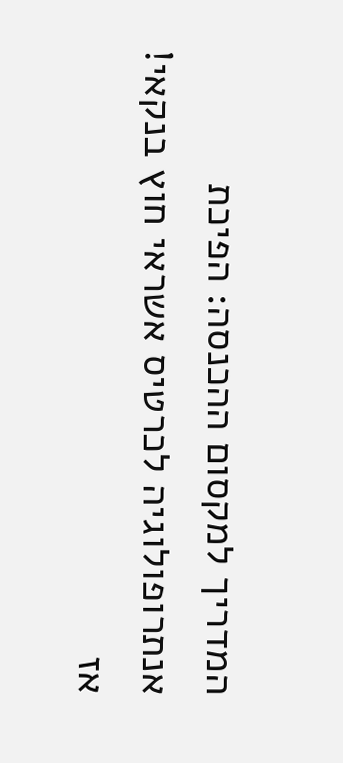המדריך למקסום ההכנסה: הפיכת אנתרופולוגיה לכרטיס אשראי חוץ בנקאי!
אז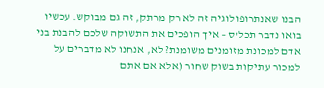הבנו שאנתרופולוגיה זה לא רק מרתק, זה גם מבוקש. עכשיו בואו נדבר תכל'ס – איך הופכים את התשוקה שלכם להבנת בני אדם למכונת מזומנים משומנת? לא, אנחנו לא מדברים על למכור עתיקות בשוק שחור (אלא אם אתם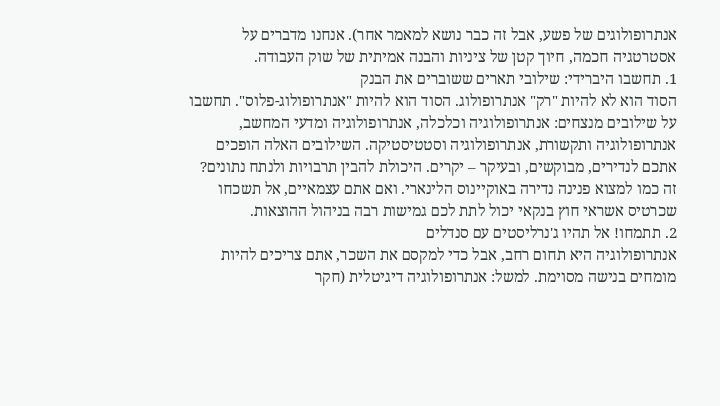אנתרופולוגים של פשע, אבל זה כבר נושא למאמר אחר). אנחנו מדברים על אסטרטגיה חכמה, חיוך קטן של ציניות והבנה אמיתית של שוק העבודה.
1. תחשבו היברידי: שילובי תארים ששוברים את הבנק
הסוד הוא לא להיות "רק" אנתרופולוג. הסוד הוא להיות "אנתרופולוג-פלוס". תחשבו על שילובים מנצחים: אנתרופולוגיה וכלכלה, אנתרופולוגיה ומדעי המחשב, אנתרופולוגיה ותקשורת, אנתרופולוגיה וסטטיסטיקה. השילובים האלה הופכים אתכם לנדירים, מבוקשים, ובעיקר – יקרים. היכולת להבין תרבויות ולנתח נתונים? זה כמו למצוא פנינה נדירה באוקיינוס הלינארי. ואם אתם עצמאיים, אל תשכחו שכרטיס אשראי חוץ בנקאי יכול לתת לכם גמישות רבה בניהול ההוצאות.
2. תתמחו! אל תהיו ג'נרליסטים עם סנדלים
אנתרופולוגיה היא תחום רחב, אבל כדי למקסם את השכר, אתם צריכים להיות מומחים בנישה מסוימת. למשל: אנתרופולוגיה דיגיטלית (חקר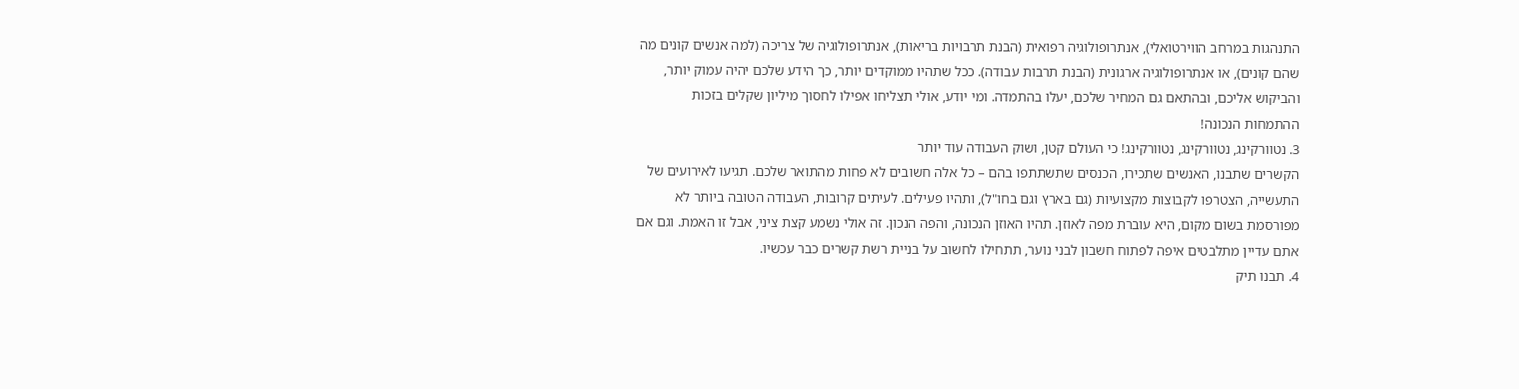התנהגות במרחב הווירטואלי), אנתרופולוגיה רפואית (הבנת תרבויות בריאות), אנתרופולוגיה של צריכה (למה אנשים קונים מה שהם קונים), או אנתרופולוגיה ארגונית (הבנת תרבות עבודה). ככל שתהיו ממוקדים יותר, כך הידע שלכם יהיה עמוק יותר, והביקוש אליכם, ובהתאם גם המחיר שלכם, יעלו בהתמדה. ומי יודע, אולי תצליחו אפילו לחסוך מיליון שקלים בזכות ההתמחות הנכונה!
3. נטוורקינג, נטוורקינג, נטוורקינג! כי העולם קטן, ושוק העבודה עוד יותר
הקשרים שתבנו, האנשים שתכירו, הכנסים שתשתתפו בהם – כל אלה חשובים לא פחות מהתואר שלכם. תגיעו לאירועים של התעשייה, הצטרפו לקבוצות מקצועיות (גם בארץ וגם בחו"ל), ותהיו פעילים. לעיתים קרובות, העבודה הטובה ביותר לא מפורסמת בשום מקום, היא עוברת מפה לאוזן. תהיו האוזן הנכונה, והפה הנכון. זה אולי נשמע קצת ציני, אבל זו האמת. וגם אם אתם עדיין מתלבטים איפה לפתוח חשבון לבני נוער, תתחילו לחשוב על בניית רשת קשרים כבר עכשיו.
4. תבנו תיק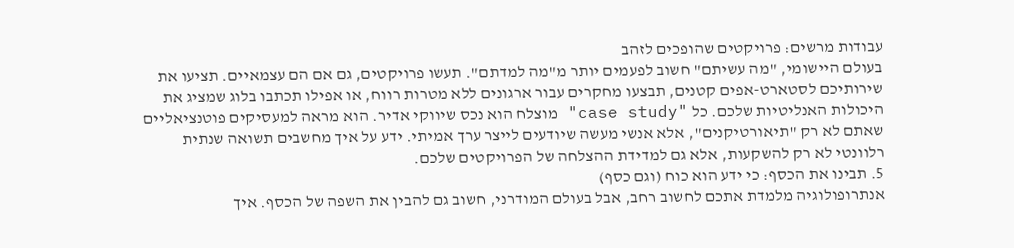עבודות מרשים: פרויקטים שהופכים לזהב
בעולם היישומי, "מה עשיתם" חשוב לפעמים יותר מ"מה למדתם". תעשו פרויקטים, גם אם הם עצמאיים. תציעו את שירותיכם לסטארט-אפים קטנים, תבצעו מחקרים עבור ארגונים ללא מטרות רווח, או אפילו תכתבו בלוג שמציג את היכולות האנליטיות שלכם. כל "case study" מוצלח הוא נכס שיווקי אדיר. הוא מראה למעסיקים פוטנציאליים שאתם לא רק "תיאורטיקנים", אלא אנשי מעשה שיודעים לייצר ערך אמיתי. ידע על איך מחשבים תשואה שנתית רלוונטי לא רק להשקעות, אלא גם למדידת ההצלחה של הפרויקטים שלכם.
5. תבינו את הכסף: כי ידע הוא כוח (וגם כסף)
אנתרופולוגיה מלמדת אתכם לחשוב רחב, אבל בעולם המודרני, חשוב גם להבין את השפה של הכסף. איך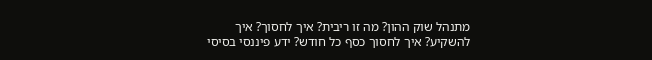מתנהל שוק ההון? מה זו ריבית? איך לחסוך? איך להשקיע? איך לחסוך כסף כל חודש? ידע פיננסי בסיסי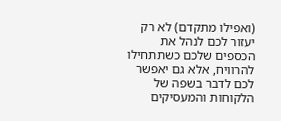(ואפילו מתקדם) לא רק יעזור לכם לנהל את הכספים שלכם כשתתחילו להרוויח, אלא גם יאפשר לכם לדבר בשפה של הלקוחות והמעסיקים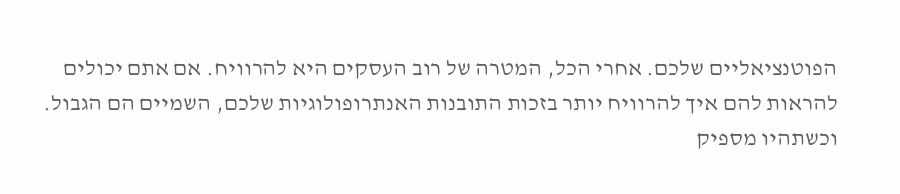הפוטנציאליים שלכם. אחרי הכל, המטרה של רוב העסקים היא להרוויח. אם אתם יכולים להראות להם איך להרוויח יותר בזכות התובנות האנתרופולוגיות שלכם, השמיים הם הגבול. וכשתהיו מספיק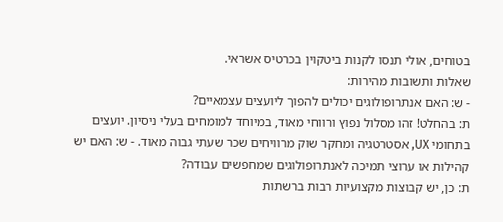בטוחים, אולי תנסו לקנות ביטקוין בכרטיס אשראי.
שאלות ותשובות מהירות:
- ש: האם אנתרופולוגים יכולים להפוך ליועצים עצמאיים?
ת: בהחלט! זהו מסלול נפוץ ורווחי מאוד, במיוחד למומחים בעלי ניסיון. יועצים בתחומי UX, אסטרטגיה ומחקר שוק מרוויחים שכר שעתי גבוה מאוד. - ש: האם יש קהילות או ערוצי תמיכה לאנתרופולוגים שמחפשים עבודה?
ת: כן, יש קבוצות מקצועיות רבות ברשתות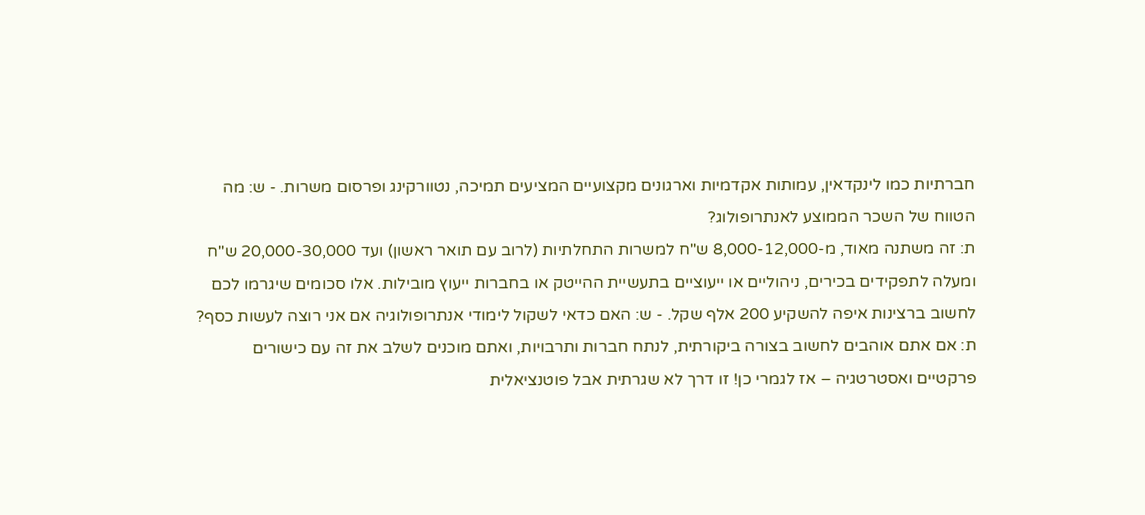חברתיות כמו לינקדאין, עמותות אקדמיות וארגונים מקצועיים המציעים תמיכה, נטוורקינג ופרסום משרות. - ש: מה הטווח של השכר הממוצע לאנתרופולוג?
ת: זה משתנה מאוד, מ-8,000-12,000 ש"ח למשרות התחלתיות (לרוב עם תואר ראשון) ועד 20,000-30,000 ש"ח ומעלה לתפקידים בכירים, ניהוליים או ייעוציים בתעשיית ההייטק או בחברות ייעוץ מובילות. אלו סכומים שיגרמו לכם לחשוב ברצינות איפה להשקיע 200 אלף שקל. - ש: האם כדאי לשקול לימודי אנתרופולוגיה אם אני רוצה לעשות כסף?
ת: אם אתם אוהבים לחשוב בצורה ביקורתית, לנתח חברות ותרבויות, ואתם מוכנים לשלב את זה עם כישורים פרקטיים ואסטרטגיה – אז לגמרי כן! זו דרך לא שגרתית אבל פוטנציאלית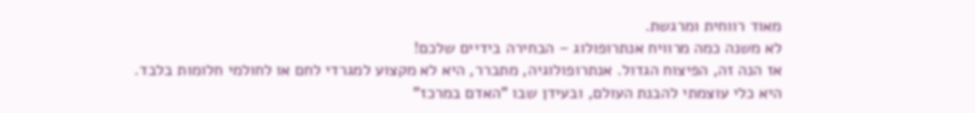מאוד רווחית ומרגשת.
לא משנה כמה מרוויח אנתרופולוג – הבחירה בידיים שלכם!
אז הנה זה, הפיצוח הגדול. אנתרופולוגיה, מתברר, היא לא מקצוע למגרדי לחם או לחולמי חלומות בלבד. היא כלי עוצמתי להבנת העולם, ובעידן שבו "האדם במרכז"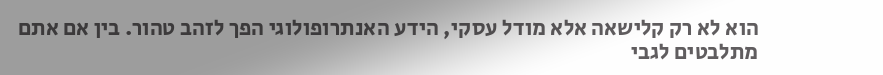הוא לא רק קלישאה אלא מודל עסקי, הידע האנתרופולוגי הפך לזהב טהור. בין אם אתם מתלבטים לגבי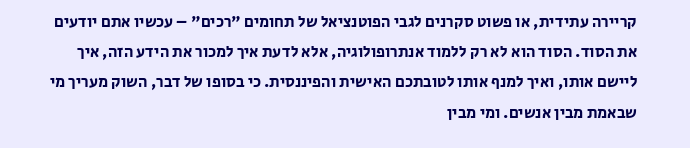קריירה עתידית, או פשוט סקרנים לגבי הפוטנציאל של תחומים "רכים" – עכשיו אתם יודעים את הסוד. הסוד הוא לא רק ללמוד אנתרופולוגיה, אלא לדעת איך למכור את הידע הזה, איך ליישם אותו, ואיך למנף אותו לטובתכם האישית והפיננסית. כי בסופו של דבר, השוק מעריך מי שבאמת מבין אנשים. ומי מבין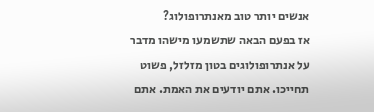אנשים יותר טוב מאנתרופולוג?
אז בפעם הבאה שתשמעו מישהו מדבר על אנתרופולוגים בטון מזלזל, פשוט תחייכו. אתם יודעים את האמת. אתם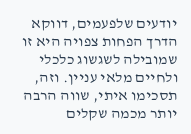יודעים שלפעמים, דווקא הדרך הפחות צפויה היא זו שמובילה לשגשוג כלכלי ולחיים מלאי עניין. וזה, תסכימו איתי, שווה הרבה יותר מכמה שקלים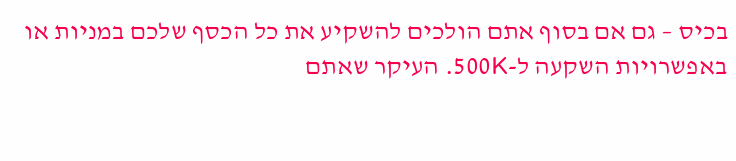בכיס – גם אם בסוף אתם הולכים להשקיע את כל הכסף שלכם במניות או באפשרויות השקעה ל-500K. העיקר שאתם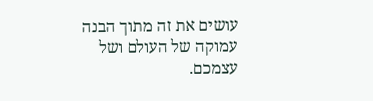עושים את זה מתוך הבנה עמוקה של העולם ושל עצמכם.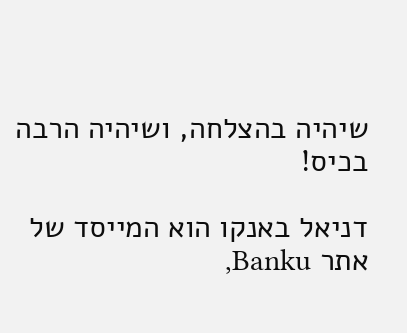שיהיה בהצלחה, ושיהיה הרבה בכיס!

דניאל באנקו הוא המייסד של אתר Banku,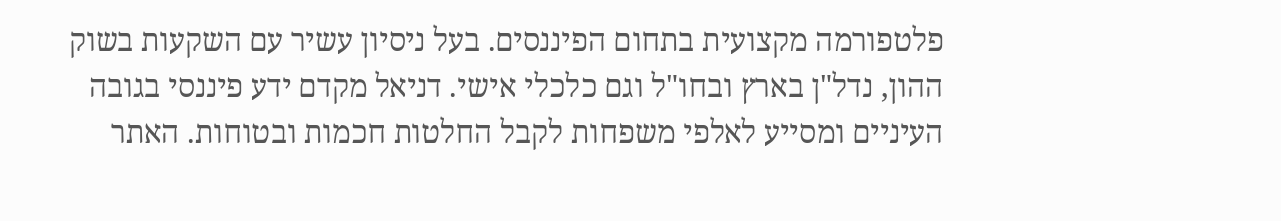פלטפורמה מקצועית בתחום הפיננסים. בעל ניסיון עשיר עם השקעות בשוק ההון, נדל"ן בארץ ובחו"ל וגם כלכלי אישי. דניאל מקדם ידע פיננסי בגובה העיניים ומסייע לאלפי משפחות לקבל החלטות חכמות ובטוחות. האתר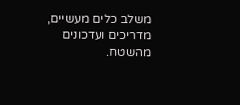משלב כלים מעשיים, מדריכים ועדכונים מהשטח.